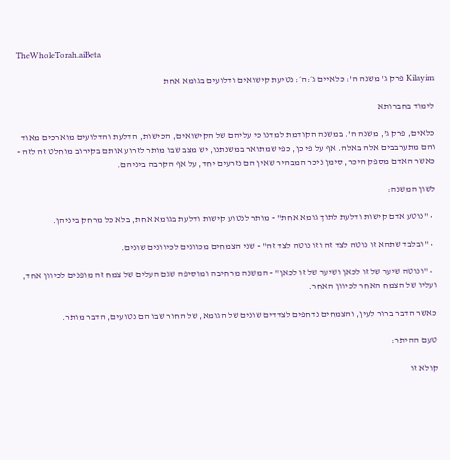TheWholeTorah.aiBeta

Kilayim פרק ג' משנה ה': כלאיים ג׳:ה׳: נטיעת קישואים ודלועים בגומא אחת

לימוד בחברותא

כלאים, פרק ג', משנה ה'. במשנה הקודמת למדנו כי עליהם של הקישואים, הכישות, הדלעת והדלועים מוארכים מאוד והם מתערבבים אלה באלה. אף על פי כן, כפי שמתואר במשנתנו, יש מצב שבו מותר לזרוע אותם בקירוב מוחלט זה לזה - כאשר האדם מספק היכר, סימן ניכר המבהיר שאין הם נזרעים יחד, על אף הקרבה ביניהם.

לשון המשנה:

  • "נוטע אדם קישות ודלעת לתוך גומא אחת" - מותר לנטוע קישות ודלעת בגומא אחת, בלא כל מרחק ביניהן.

  • "ובלבד שתהא זו נוטה לצד זה וזו נוטה לצד זה" - שני הצמחים מכוונים לכיוונים שונים.

  • "ונוטה שיער של זו לכאן ושיער של זו לכאן" - המשנה מרחיבה ומוסיפה שגם העלים של צמח זה מופנים לכיוון אחד, ועליו של הצמח האחר לכיוון האחר.

כאשר הדבר ברור לעין, והצמחים נדחפים לצדדים שונים של הגומא, של החור שבו הם נטועים, הדבר מותר.

טעם ההיתר:

קולא זו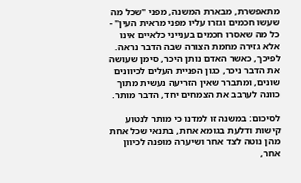מתאפשרת, מבארת המשנה, מפני "שכל מה שעשו חכמים וגזרו עליו מפני מראית העין" - כל מה שאסרו חכמים בענייני כלאיים אינו אלא גזירה מחמת הצורה שבה הדבר נראה. לפיכך, כאשר האדם נותן היכר, סימן שעושה את הדבר ניכר, כגון הפניית העלים לכיוונים שונים, ומתברר שאין הזריעה נעשית מתוך כוונה לערבב את הצמחים יחד, הדבר מותר.

לסיכום: במשנה זו למדנו כי מותר לנטוע קישות ודלעת בגומא אחת, בתנאי שכל אחת מהן נוטה לצד אחר ושיערה מופנה לכיוון אחר,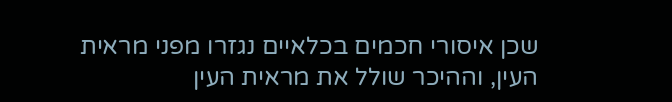שכן איסורי חכמים בכלאיים נגזרו מפני מראית העין, וההיכר שולל את מראית העין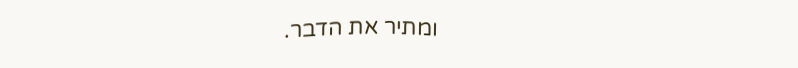ומתיר את הדבר.